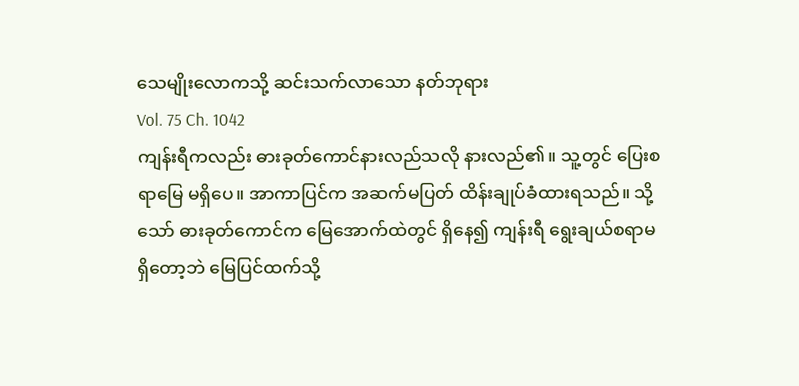သေမျိုးလောကသို့ ဆင်းသက်လာသော နတ်ဘုရား
Vol. 75 Ch. 1042
ကျန်းရီကလည်း ဓားခုတ်ကောင်နားလည်သလို နားလည်၏။ သူ့တွင် ပြေးစရာမြေ မရှိပေ။ အာကာပြင်က အဆက်မပြတ် ထိန်းချုပ်ခံထားရသည်။ သို့သော် ဓားခုတ်ကောင်က မြေအောက်ထဲတွင် ရှိနေ၍ ကျန်းရီ ရွေးချယ်စရာမရှိတော့ဘဲ မြေပြင်ထက်သို့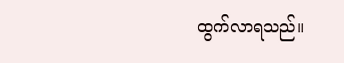ထွက်လာရသည်။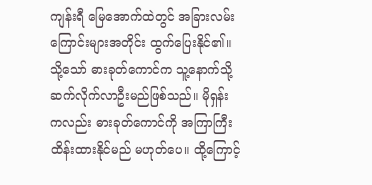ကျန်းရီ မြေအောက်ထဲတွင် အခြားလမ်းကြောင်းများအတိုင်း ထွက်ပြေးနိုင်၏။ သို့သော် ဓားခုတ်ကောင်က သူ့နောက်သို့ ဆက်လိုက်လာဦးမည်ဖြစ်သည်။ မိုရှန်းကလည်း ဓားခုတ်ကောင်ကို အကြာကြီး ထိန်းထားနိုင်မည် မဟုတ်ပေ။ ထို့ကြောင့်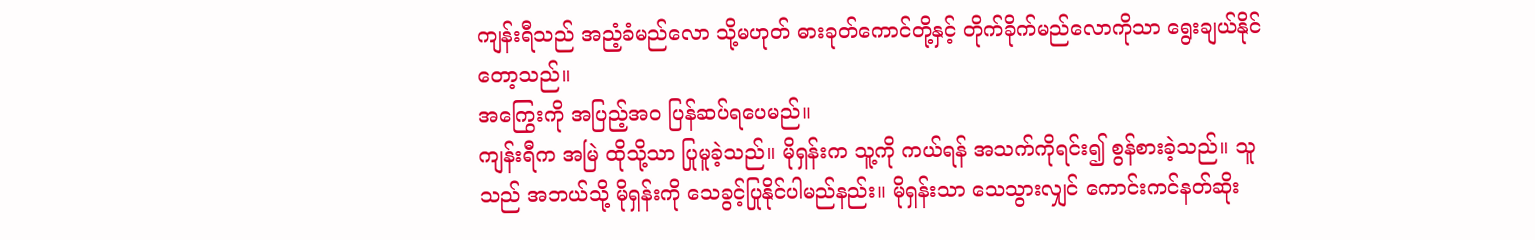ကျန်းရီသည် အညံ့ခံမည်လော သို့မဟုတ် ဓားခုတ်ကောင်တို့နှင့် တိုက်ခိုက်မည်လောကိုသာ ရွေးချယ်နိုင်တော့သည်။
အကြွေးကို အပြည့်အဝ ပြန်ဆပ်ရပေမည်။
ကျန်းရီက အမြဲ ထိုသို့သာ ပြုမူခဲ့သည်။ မိုရှန်းက သူ့ကို ကယ်ရန် အသက်ကိုရင်း၍ စွန်စားခဲ့သည်။ သူသည် အဘယ်သို့ မိုရှန်းကို သေခွင့်ပြုနိုင်ပါမည်နည်း။ မိုရှန်းသာ သေသွားလျှင် ကောင်းကင်နတ်ဆိုး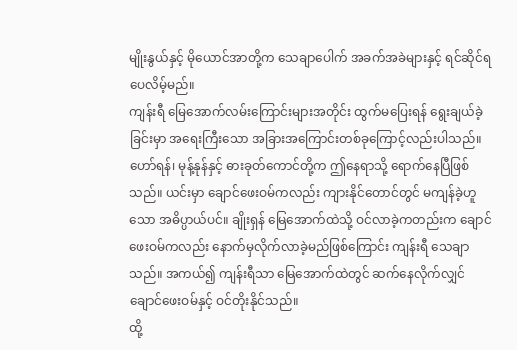မျိုးနွယ်နှင့် မိုယောင်အာတို့က သေချာပေါက် အခက်အခဲများနှင့် ရင်ဆိုင်ရပေလိမ့်မည်။
ကျန်းရီ မြေအောက်လမ်းကြောင်းများအတိုင်း ထွက်မပြေးရန် ရွေးချယ်ခဲ့ခြင်းမှာ အရေးကြီးသော အခြားအကြောင်းတစ်ခုကြောင့်လည်းပါသည်။ ဟော်ရန်၊ မုန့်နုန်နှင့် ဓားခုတ်ကောင်တို့က ဤနေရာသို့ ရောက်နေပြီဖြစ်သည်။ ယင်းမှာ ချောင်ဖေးဝမ်ကလည်း ကျားနိုင်တောင်တွင် မကျန်ခဲ့ဟူသော အဓိပ္ပာယ်ပင်။ ချိုးရှန် မြေအောက်ထဲသို့ ဝင်လာခဲ့ကတည်းက ချောင်ဖေးဝမ်ကလည်း နောက်မှလိုက်လာခဲ့မည်ဖြစ်ကြောင်း ကျန်းရီ သေချာသည်။ အကယ်၍ ကျန်းရီသာ မြေအောက်ထဲတွင် ဆက်နေလိုက်လျှင် ချောင်ဖေးဝမ်နှင့် ဝင်တိုးနိုင်သည်။
ထို့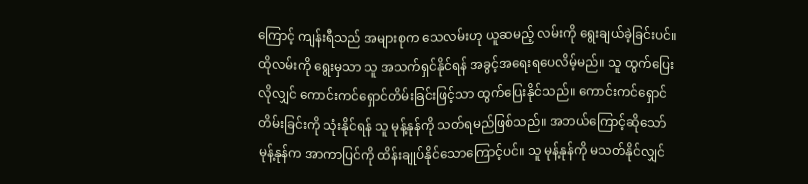ကြောင့် ကျန်းရီသည် အများစုက သေလမ်းဟု ယူဆမည့် လမ်းကို ရွေးချယ်ခဲ့ခြင်းပင်။ ထိုလမ်းကို ရွေးမှသာ သူ အသက်ရှင်နိုင်ရန် အခွင့်အရေးရပေလိမ့်မည်။ သူ ထွက်ပြေးလိုလျှင် ကောင်းကင်ရှောင်တိမ်းခြင်းဖြင့်သာ ထွက်ပြေးနိုင်သည်။ ကောင်းကင်ရှောင်တိမ်းခြင်းကို သုံးနိုင်ရန် သူ မုန့်နုန်ကို သတ်ရမည်ဖြစ်သည်။ အဘယ်ကြောင့်ဆိုသော် မုန့်နုန်က အာကာပြင်ကို ထိန်းချုပ်နိုင်သောကြောင့်ပင်။ သူ မုန့်နုန်ကို မသတ်နိုင်လျှင်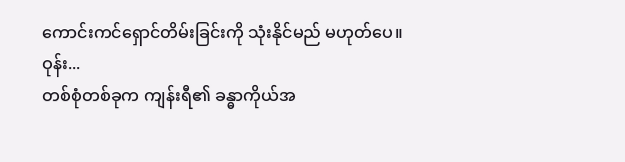ကောင်းကင်ရှောင်တိမ်းခြင်းကို သုံးနိုင်မည် မဟုတ်ပေ။
ဝုန်း...
တစ်စုံတစ်ခုက ကျန်းရီ၏ ခန္ဓာကိုယ်အ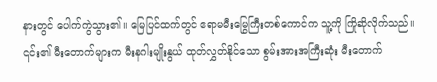နားတွင် ပေါက်ကွဲသွား၏။ မြေပြင်ထက်တွင် ဧရာမမီးမြွေကြီးတစ်ကောင်က သူ့ကို ကြိုဆိုလိုက်သည်။ ၎င်း၏ မီးတောက်များက မီးနဂါးမျိုးနွယ် ထုတ်လွှတ်နိုင်သော စွမ်းအားအကြီးဆုံး မီးတောက်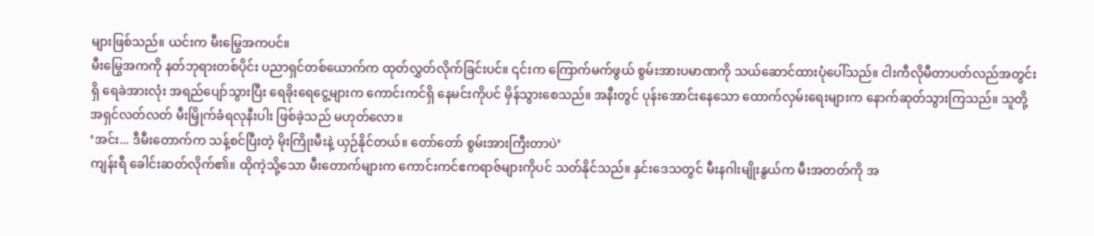များဖြစ်သည်။ ယင်းက မီးမြွေအကပင်။
မီးမြွေအကကို နတ်ဘုရားတစ်ပိုင်း ပညာရှင်တစ်ယောက်က ထုတ်လွှတ်လိုက်ခြင်းပင်။ ၎င်းက ကြောက်မက်ဖွယ် စွမ်းအားပမာဏကို သယ်ဆောင်ထားပုံပေါ်သည်။ ငါးကီလိုမီတာပတ်လည်အတွင်းရှိ ရေခဲအားလုံး အရည်ပျော်သွားပြီး ရေခိုးရေငွေ့များက ကောင်းကင်ရှိ နေမင်းကိုပင် မှိန်သွားစေသည်။ အနီးတွင် ပုန်းအောင်းနေသော ထောက်လှမ်းရေးများက နောက်ဆုတ်သွားကြသည်။ သူတို့ အရှင်လတ်လတ် မီးမြှိုက်ခံရလုနီးပါး ဖြစ်ခဲ့သည် မဟုတ်လော။
‘အင်း... ဒီမီးတောက်က သန့်စင်ပြီးတဲ့ မိုးကြိုးမီးနဲ့ ယှဉ်နိုင်တယ်။ တော်တော် စွမ်းအားကြီးတာပဲ’
ကျန်းရီ ခေါင်းဆတ်လိုက်၏။ ထိုကဲ့သို့သော မီးတောက်များက ကောင်းကင်ဧကရာဇ်များကိုပင် သတ်နိုင်သည်။ နှင်းဒေသတွင် မီးနဂါးမျိုးနွယ်က မီးအတတ်ကို အ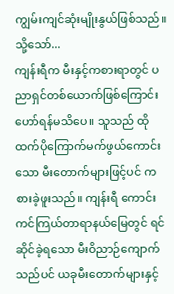ကျွမ်းကျင်ဆုံးမျိုးနွယ်ဖြစ်သည်။
သို့သော်...
ကျန်းရီက မီးနှင့်ကစားရာတွင် ပညာရှင်တစ်ယောက်ဖြစ်ကြောင်း ဟော်ရန်မသိပေ။ သူသည် ထိုထက်ပိုကြောက်မက်ဖွယ်ကောင်းသော မီးတောက်များဖြင့်ပင် ကစားခဲ့ဖူးသည်။ ကျန်းရီ ကောင်းကင်ကြယ်တာရာနယ်မြေတွင် ရင်ဆိုင်ခဲ့ရသော မီးဝိညာဉ်ကျောက်သည်ပင် ယခုမီးတောက်များနှင့်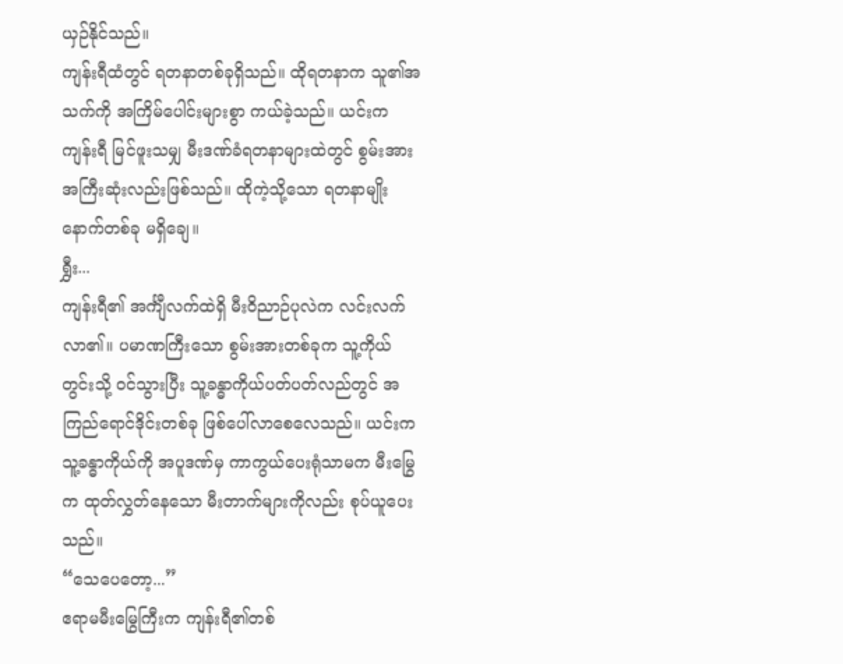ယှဉ်နိုင်သည်။
ကျန်းရီထံတွင် ရတနာတစ်ခုရှိသည်။ ထိုရတနာက သူ၏အသက်ကို အကြိမ်ပေါင်းများစွာ ကယ်ခဲ့သည်။ ယင်းက ကျန်းရီ မြင်ဖူးသမျှ မီးဒဏ်ခံရတနာများထဲတွင် စွမ်းအားအကြီးဆုံးလည်းဖြစ်သည်။ ထိုကဲ့သို့သော ရတနာမျိုး နောက်တစ်ခု မရှိချေ။
ရွှီး...
ကျန်းရီ၏ အင်္ကျီလက်ထဲရှိ မီးဝိညာဉ်ပုလဲက လင်းလက်လာ၏။ ပမာဏကြီးသော စွမ်းအားတစ်ခုက သူ့ကိုယ်တွင်းသို့ ဝင်သွားပြီး သူ့ခန္ဓာကိုယ်ပတ်ပတ်လည်တွင် အကြည်ရောင်ဒိုင်းတစ်ခု ဖြစ်ပေါ်လာစေလေသည်။ ယင်းက သူ့ခန္ဓာကိုယ်ကို အပူဒဏ်မှ ကာကွယ်ပေးရုံသာမက မီးမြွေက ထုတ်လွှတ်နေသော မီးတာက်များကိုလည်း စုပ်ယူပေးသည်။
“သေပေတော့...”
ဧရာမမီးမြွေကြီးက ကျန်းရီ၏တစ်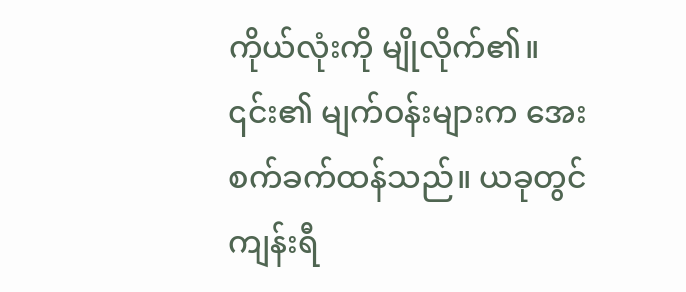ကိုယ်လုံးကို မျိုလိုက်၏။ ၎င်း၏ မျက်ဝန်းများက အေးစက်ခက်ထန်သည်။ ယခုတွင် ကျန်းရီ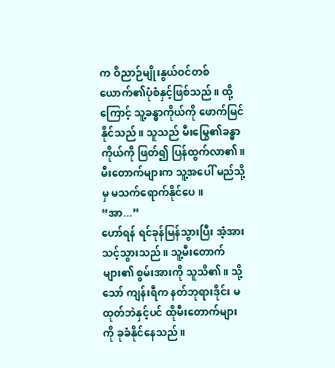က ဝိညာဉ်မျိုးနွယ်ဝင်တစ်ယောက်၏ပုံစံနှင့်ဖြစ်သည်။ ထို့ကြောင့် သူ့ခန္ဓာကိုယ်ကို ဖောက်မြင်နိုင်သည်။ သူသည် မီးမြွေ၏ခန္ဓာကိုယ်ကို ဖြတ်၍ ပြန်ထွက်လာ၏။ မီးတောက်များက သူ့အပေါ် မည်သို့မှ မသက်ရောက်နိုင်ပေ။
“အာ...”
ဟော်ရန် ရင်ခုန်မြန်သွားပြီး အံ့အားသင့်သွားသည်။ သူ့မီးတောက်များ၏ စွမ်းအားကို သူသိ၏။ သို့သော် ကျန်းရီက နတ်ဘုရားဒိုင်း မထုတ်ဘဲနှင့်ပင် ထိုမီးတောက်များကို ခုခံနိုင်နေသည်။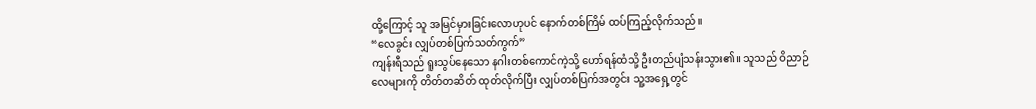ထို့ကြောင့် သူ အမြင်မှားခြင်းလောဟုပင် နောက်တစ်ကြိမ် ထပ်ကြည့်လိုက်သည်။
“လေခွင်း လျှပ်တစ်ပြက်သတ်ကွက်”
ကျန်းရီသည် ရူးသွပ်နေသော နဂါးတစ်ကောင်ကဲ့သို့ ဟော်ရန်ထံသို့ ဦးတည်ပျံသန်းသွား၏။ သူသည် ဝိညာဉ်လေများကို တိတ်တဆိတ် ထုတ်လိုက်ပြီး လျှပ်တစ်ပြက်အတွင်း သူ့အရှေ့တွင်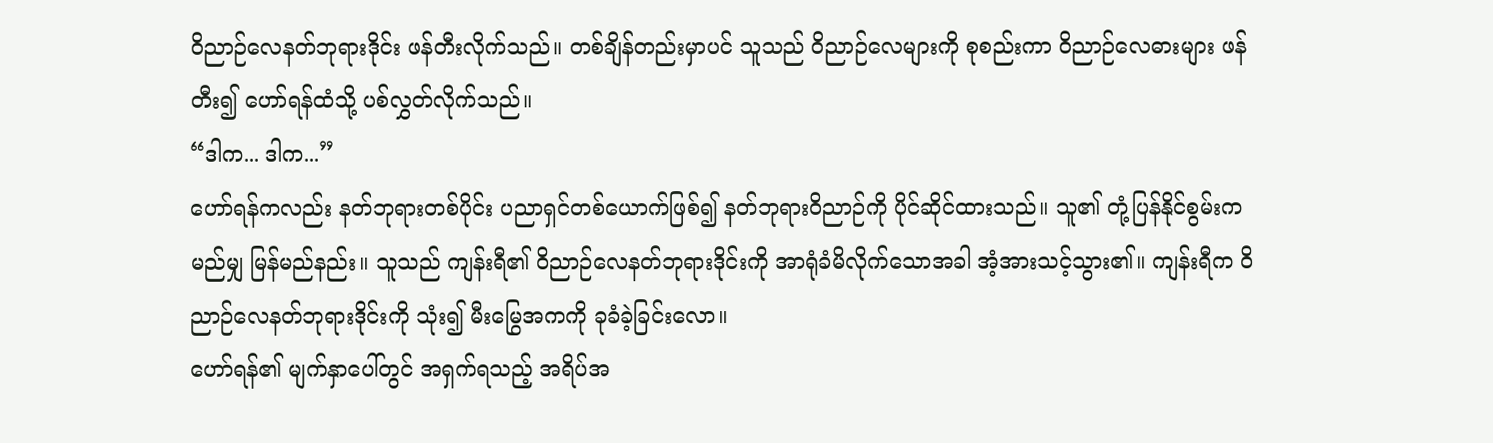ဝိညာဉ်လေနတ်ဘုရားဒိုင်း ဖန်တီးလိုက်သည်။ တစ်ချိန်တည်းမှာပင် သူသည် ဝိညာဉ်လေများကို စုစည်းကာ ဝိညာဉ်လေဓားများ ဖန်တီး၍ ဟော်ရန်ထံသို့ ပစ်လွှတ်လိုက်သည်။
“ဒါက... ဒါက...”
ဟော်ရန်ကလည်း နတ်ဘုရားတစ်ပိုင်း ပညာရှင်တစ်ယောက်ဖြစ်၍ နတ်ဘုရားဝိညာဉ်ကို ပိုင်ဆိုင်ထားသည်။ သူ၏ တုံ့ပြန်နိုင်စွမ်းက မည်မျှ မြန်မည်နည်း။ သူသည် ကျန်းရီ၏ ဝိညာဉ်လေနတ်ဘုရားဒိုင်းကို အာရုံခံမိလိုက်သောအခါ အံ့အားသင့်သွား၏။ ကျန်းရီက ဝိညာဉ်လေနတ်ဘုရားဒိုင်းကို သုံး၍ မီးမြွေအကကို ခုခံခဲ့ခြင်းလော။
ဟော်ရန်၏ မျက်နှာပေါ်တွင် အရှက်ရသည့် အရိပ်အ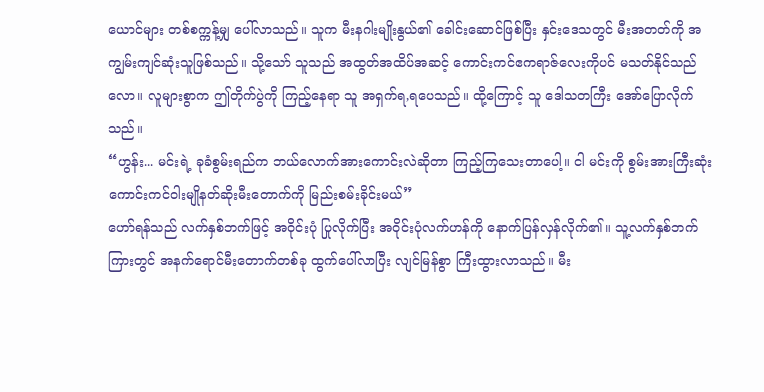ယောင်များ တစ်စက္ကန့်မျှ ပေါ်လာသည်။ သူက မီးနဂါးမျိုးနွယ်၏ ခေါင်းဆောင်ဖြစ်ပြီး နှင်းဒေသတွင် မီးအတတ်ကို အကျွမ်းကျင်ဆုံးသူဖြစ်သည်။ သို့သော် သူသည် အထွတ်အထိပ်အဆင့် ကောင်းကင်ဧကရာဇ်လေးကိုပင် မသတ်နိုင်သည်လော။ လူများစွာက ဤတိုက်ပွဲကို ကြည့်နေရာ သူ အရှက်ရ,ရပေသည်။ ထို့ကြောင့် သူ ဒေါသတကြီး အော်ပြောလိုက်သည်။
“ဟွန်း... မင်းရဲ့ ခုခံစွမ်းရည်က ဘယ်လောက်အားကောင်းလဲဆိုတာ ကြည့်ကြသေးတာပေါ့။ ငါ မင်းကို စွမ်းအားကြီးဆုံး ကောင်းကင်ဝါးမျိုနတ်ဆိုးမီးတောက်ကို မြည်းစမ်းခိုင်းမယ်”
ဟော်ရန်သည် လက်နှစ်ဘက်ဖြင့် အဝိုင်းပုံ ပြုလိုက်ပြီး အဝိုင်းပုံလက်ဟန်ကို နောက်ပြန်လှန်လိုက်၏။ သူ့လက်နှစ်ဘက်ကြားတွင် အနက်ရောင်မီးတောက်တစ်ခု ထွက်ပေါ်လာပြီး လျင်မြန်စွာ ကြီးထွားလာသည်။ မီး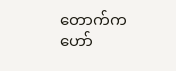တောက်က ဟော်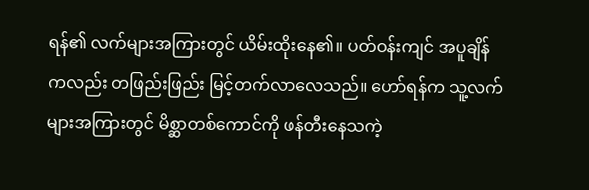ရန်၏ လက်များအကြားတွင် ယိမ်းထိုးနေ၏။ ပတ်ဝန်းကျင် အပူချိန်ကလည်း တဖြည်းဖြည်း မြင့်တက်လာလေသည်။ ဟော်ရန်က သူ့လက်များအကြားတွင် မိစ္ဆာတစ်ကောင်ကို ဖန်တီးနေသကဲ့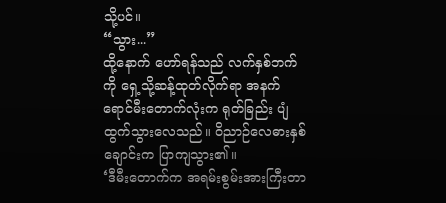သို့ပင်။
“သွား...”
ထို့နောက် ဟော်ရန်သည် လက်နှစ်ဘက်ကို ရှေ့သို့ဆန့်ထုတ်လိုက်ရာ အနက်ရောင်မီးတောက်လုံးက ရုတ်ခြည်း ပျံထွက်သွားလေသည်။ ဝိညာဉ်လေဓားနှစ်ချောင်းက ပြာကျသွား၏။
‘ဒီမီးတောက်က အရမ်းစွမ်းအားကြီးတာ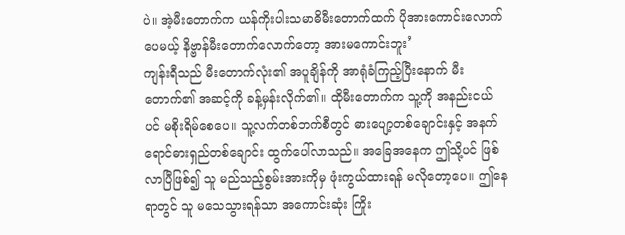ပဲ။ အဲ့မီးတောက်က ယန်ကိုးပါးသမာဓိမီးတောက်ထက် ပိုအားကောင်းလောက်ပေမယ့် နိဗ္ဗာန်မီးတောက်လောက်တော့ အားမကောင်းဘူး’
ကျန်းရီသည် မီးတောက်လုံး၏ အပူချိန်ကို အာရုံခံကြည့်ပြီးနောက် မီးတောက်၏ အဆင့်ကို ခန့်မှန်းလိုက်၏။ ထိုမီးတောက်က သူ့ကို အနည်းငယ်ပင် မစိုးရိမ်စေပေ။ သူ့လက်တစ်ဘက်စီတွင် ဓားပျော့တစ်ချောင်းနှင့် အနက်ရောင်ဓားရှည်တစ်ချောင်း ထွက်ပေါ်လာသည်။ အခြေအနေက ဤသို့ပင် ဖြစ်လာပြီဖြစ်၍ သူ မည်သည့်စွမ်းအားကိုမှ ဖုံးကွယ်ထားရန် မလိုတော့ပေ။ ဤနေရာတွင် သူ မသေသွားရန်သာ အကောင်းဆုံး ကြိုး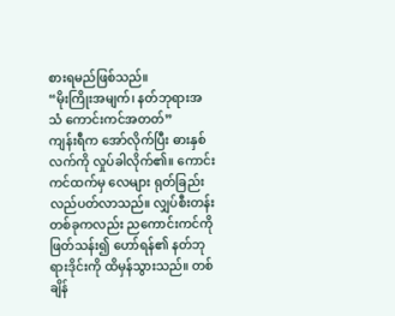စားရမည်ဖြစ်သည်။
“မိုးကြိုးအမျက်၊ နတ်ဘုရားအသံ ကောင်းကင်အတတ်”
ကျန်းရီက အော်လိုက်ပြီး ဓားနှစ်လက်ကို လှုပ်ခါလိုက်၏။ ကောင်းကင်ထက်မှ လေများ ရုတ်ခြည်း လည်ပတ်လာသည်။ လျှပ်စီးတန်းတစ်ခုကလည်း ညကောင်းကင်ကို ဖြတ်သန်း၍ ဟော်ရန်၏ နတ်ဘုရားဒိုင်းကို ထိမှန်သွားသည်။ တစ်ချိန်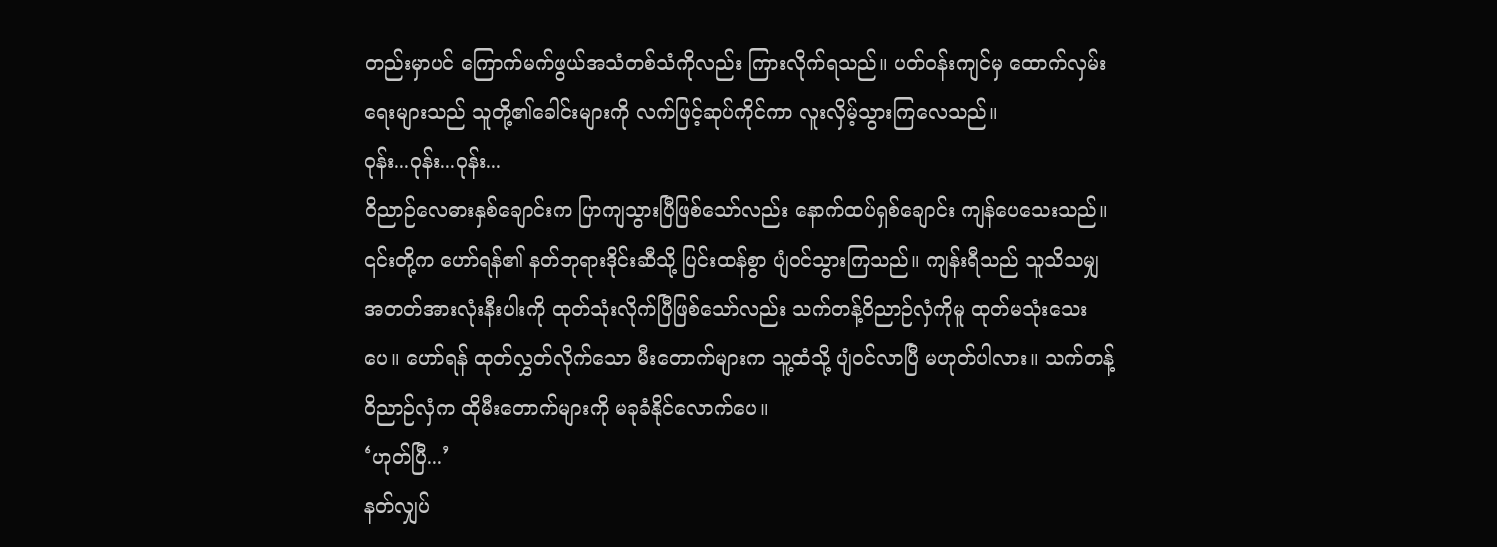တည်းမှာပင် ကြောက်မက်ဖွယ်အသံတစ်သံကိုလည်း ကြားလိုက်ရသည်။ ပတ်ဝန်းကျင်မှ ထောက်လှမ်းရေးများသည် သူတို့၏ခေါင်းများကို လက်ဖြင့်ဆုပ်ကိုင်ကာ လူးလှိမ့်သွားကြလေသည်။
ဝုန်း...ဝုန်း...ဝုန်း...
ဝိညာဉ်လေဓားနှစ်ချောင်းက ပြာကျသွားပြီဖြစ်သော်လည်း နောက်ထပ်ရှစ်ချောင်း ကျန်ပေသေးသည်။ ၎င်းတို့က ဟော်ရန်၏ နတ်ဘုရားဒိုင်းဆီသို့ ပြင်းထန်စွာ ပျံဝင်သွားကြသည်။ ကျန်းရီသည် သူသိသမျှ အတတ်အားလုံးနီးပါးကို ထုတ်သုံးလိုက်ပြီဖြစ်သော်လည်း သက်တန့်ဝိညာဉ်လှံကိုမူ ထုတ်မသုံးသေးပေ။ ဟော်ရန် ထုတ်လွှတ်လိုက်သော မီးတောက်များက သူ့ထံသို့ ပျံဝင်လာပြီ မဟုတ်ပါလား။ သက်တန့်ဝိညာဉ်လှံက ထိုမီးတောက်များကို မခုခံနိုင်လောက်ပေ။
‘ဟုတ်ပြီ...’
နတ်လျှပ်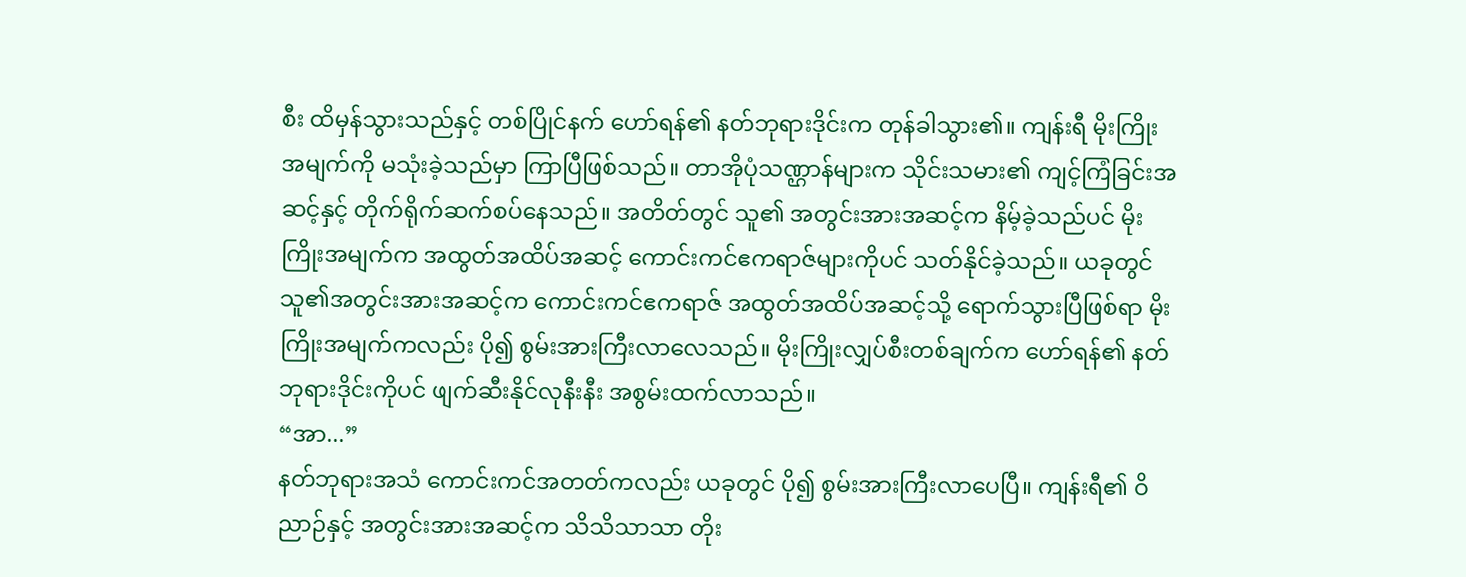စီး ထိမှန်သွားသည်နှင့် တစ်ပြိုင်နက် ဟော်ရန်၏ နတ်ဘုရားဒိုင်းက တုန်ခါသွား၏။ ကျန်းရီ မိုးကြိုးအမျက်ကို မသုံးခဲ့သည်မှာ ကြာပြီဖြစ်သည်။ တာအိုပုံသဏ္ဌာန်များက သိုင်းသမား၏ ကျင့်ကြံခြင်းအဆင့်နှင့် တိုက်ရိုက်ဆက်စပ်နေသည်။ အတိတ်တွင် သူ၏ အတွင်းအားအဆင့်က နိမ့်ခဲ့သည်ပင် မိုးကြိုးအမျက်က အထွတ်အထိပ်အဆင့် ကောင်းကင်ဧကရာဇ်များကိုပင် သတ်နိုင်ခဲ့သည်။ ယခုတွင် သူ၏အတွင်းအားအဆင့်က ကောင်းကင်ဧကရာဇ် အထွတ်အထိပ်အဆင့်သို့ ရောက်သွားပြီဖြစ်ရာ မိုးကြိုးအမျက်ကလည်း ပို၍ စွမ်းအားကြီးလာလေသည်။ မိုးကြိုးလျှပ်စီးတစ်ချက်က ဟော်ရန်၏ နတ်ဘုရားဒိုင်းကိုပင် ဖျက်ဆီးနိုင်လုနီးနီး အစွမ်းထက်လာသည်။
“အာ...”
နတ်ဘုရားအသံ ကောင်းကင်အတတ်ကလည်း ယခုတွင် ပို၍ စွမ်းအားကြီးလာပေပြီ။ ကျန်းရီ၏ ဝိညာဉ်နှင့် အတွင်းအားအဆင့်က သိသိသာသာ တိုး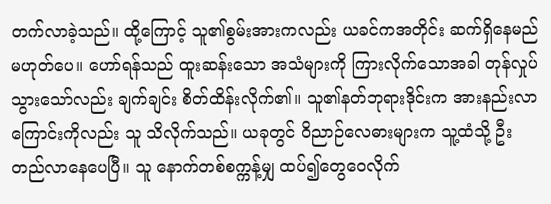တက်လာခဲ့သည်။ ထို့ကြောင့် သူ၏စွမ်းအားကလည်း ယခင်ကအတိုင်း ဆက်ရှိနေမည် မဟုတ်ပေ။ ဟော်ရန်သည် ထူးဆန်းသော အသံများကို ကြားလိုက်သောအခါ တုန်လှုပ်သွားသော်လည်း ချက်ချင်း စိတ်ထိန်းလိုက်၏။ သူ၏နတ်ဘုရားဒိုင်းက အားနည်းလာကြောင်းကိုလည်း သူ သိလိုက်သည်။ ယခုတွင် ဝိညာဉ်လေဓားများက သူ့ထံသို့ ဦးတည်လာနေပေပြီ။ သူ နောက်တစ်စက္ကန့်မျှ ထပ်၍တွေဝေလိုက်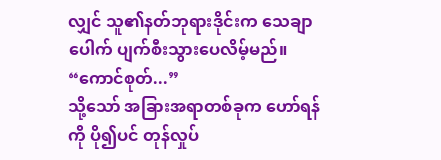လျှင် သူ၏နတ်ဘုရားဒိုင်းက သေချာပေါက် ပျက်စီးသွားပေလိမ့်မည်။
“ကောင်စုတ်...”
သို့သော် အခြားအရာတစ်ခုက ဟော်ရန်ကို ပို၍ပင် တုန်လှုပ်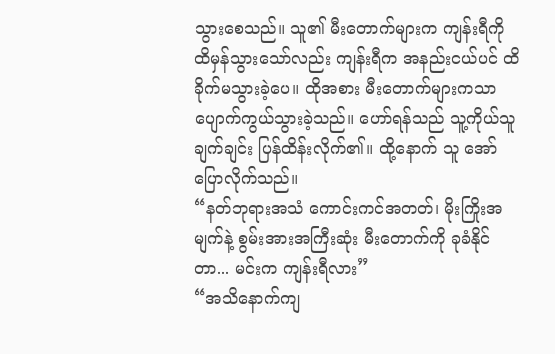သွားစေသည်။ သူ၏ မီးတောက်များက ကျန်းရီကို ထိမှန်သွားသော်လည်း ကျန်းရီက အနည်းငယ်ပင် ထိခိုက်မသွားခဲ့ပေ။ ထိုအစား မီးတောက်များကသာ ပျောက်ကွယ်သွားခဲ့သည်။ ဟော်ရန်သည် သူ့ကိုယ်သူ ချက်ချင်း ပြန်ထိန်းလိုက်၏။ ထို့နောက် သူ အော်ပြောလိုက်သည်။
“နတ်ဘုရားအသံ ကောင်းကင်အတတ်၊ မိုးကြိုးအမျက်နဲ့ စွမ်းအားအကြီးဆုံး မီးတောက်ကို ခုခံနိုင်တာ... မင်းက ကျန်းရီလား”
“အသိနောက်ကျ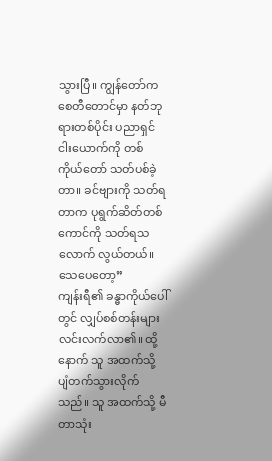သွားပြီ။ ကျွန်တော်က စေတီတောင်မှာ နတ်ဘုရားတစ်ပိုင်း ပညာရှင်ငါးယောက်ကို တစ်ကိုယ်တော် သတ်ပစ်ခဲ့တာ။ ခင်ဗျားကို သတ်ရတာက ပုရွက်ဆိတ်တစ်ကောင်ကို သတ်ရသလောက် လွယ်တယ်။ သေပေတော့”
ကျန်းရီ၏ ခန္ဓာကိုယ်ပေါ်တွင် လျှပ်စစ်တန်းများ လင်းလက်လာ၏။ ထို့နောက် သူ အထက်သို့ ပျံတက်သွားလိုက်သည်။ သူ အထက်သို့ မီတာသုံး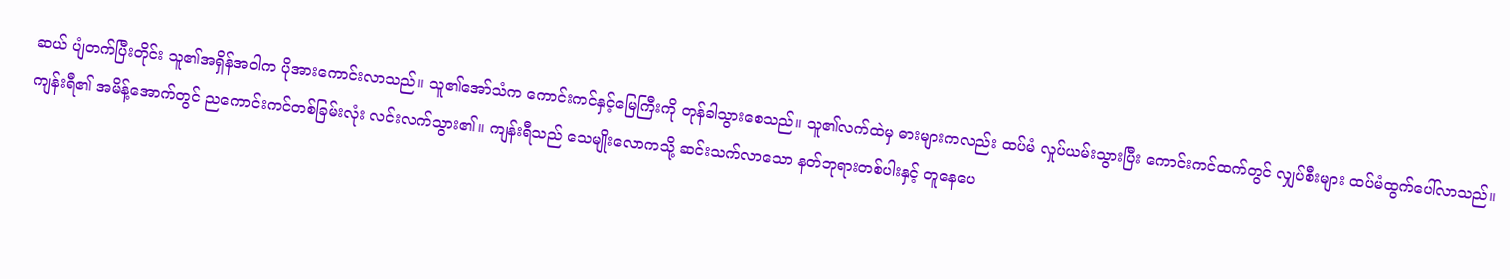ဆယ် ပျံတက်ပြီးတိုင်း သူ၏အရှိန်အဝါက ပိုအားကောင်းလာသည်။ သူ၏အော်သံက ကောင်းကင်နှင့်မြေကြီးကို တုန်ခါသွားစေသည်။ သူ၏လက်ထဲမှ ဓားများကလည်း ထပ်မံ လှုပ်ယမ်းသွားပြီး ကောင်းကင်ထက်တွင် လျှပ်စီးများ ထပ်မံထွက်ပေါ်လာသည်။ ကျန်းရီ၏ အမိန့်အောက်တွင် ညကောင်းကင်တစ်ခြမ်းလုံး လင်းလက်သွား၏။ ကျန်းရီသည် သေမျိုးလောကသို့ ဆင်းသက်လာသော နတ်ဘုရားတစ်ပါးနှင့် တူနေပေ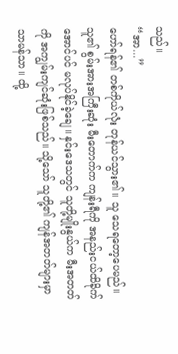သည်။
“အာ...”
ဟော်ရန်၏ တစ်ကိုယ်လုံး တုန်ယင်သွား၏။ သူ သေရတော့ပေမည်။ သူ၏ စွမ်းအားအကြီးဆုံး မီးတောက်က ကျန်းရီကို အနည်းငယ်ထိခိုက်အောင်ပင် မလုပ်နိုင်ခဲ့ချေ။ နှင်းဒေသတွင် သူတို့မျိုးနွယ်က မီးအတတ်ကို အကျွမ်းကျင်ဆုံးဖြစ်သည်။ သို့သော် သူတို့၏ ကျန်အတတ်များမှာ သာမန်သာ။ ထို့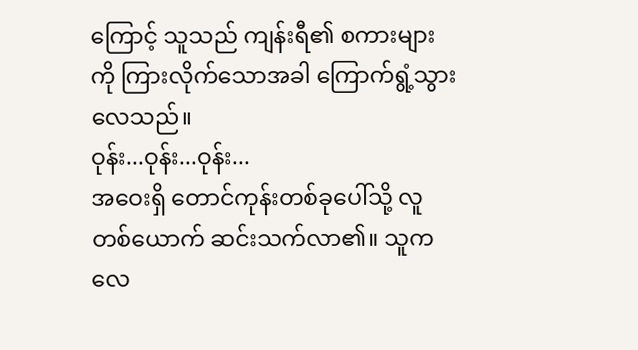ကြောင့် သူသည် ကျန်းရီ၏ စကားများကို ကြားလိုက်သောအခါ ကြောက်ရွံ့သွားလေသည်။
ဝုန်း...ဝုန်း...ဝုန်း...
အဝေးရှိ တောင်ကုန်းတစ်ခုပေါ်သို့ လူတစ်ယောက် ဆင်းသက်လာ၏။ သူက လေ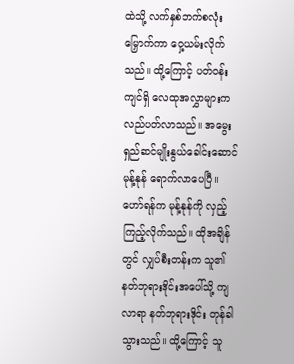ထဲသို့ လက်နှစ်ဘက်စလုံး မြှောက်ကာ ဝှေ့ယမ်းလိုက်သည်။ ထို့ကြောင့် ပတ်ဝန်းကျင်ရှိ လေထုအလွှာများက လည်ပတ်လာသည်။ အမွေးရှည်ဆင်မျိုးနွယ်ခေါင်းဆောင် မုန့်နုန် ရောက်လာပေပြီ။
ဟော်ရန်က မုန့်နုန်ကို လှည့်ကြည့်လိုက်သည်။ ထိုအချိန်တွင် လျှပ်စီးတန်းက သူ၏ နတ်ဘုရားဒိုင်းအပေါ်သို့ ကျလာရာ နတ်ဘုရားဒိုင်း တုန်ခါသွားသည်။ ထို့ကြောင့် သူ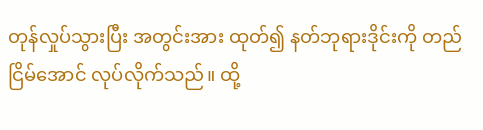တုန်လှုပ်သွားပြီး အတွင်းအား ထုတ်၍ နတ်ဘုရားဒိုင်းကို တည်ငြိမ်အောင် လုပ်လိုက်သည်။ ထို့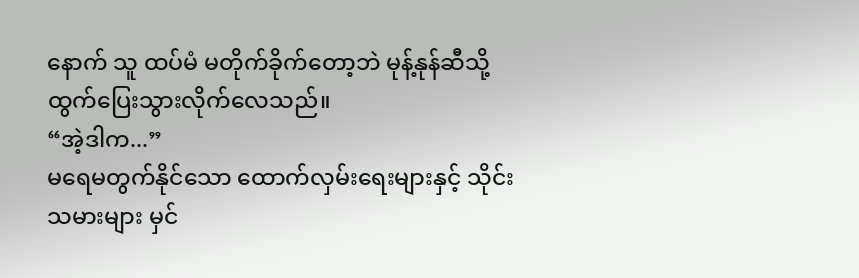နောက် သူ ထပ်မံ မတိုက်ခိုက်တော့ဘဲ မုန့်နုန်ဆီသို့ ထွက်ပြေးသွားလိုက်လေသည်။
“အဲ့ဒါက...”
မရေမတွက်နိုင်သော ထောက်လှမ်းရေးများနှင့် သိုင်းသမားများ မှင်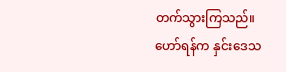တက်သွားကြသည်။ ဟော်ရန်က နှင်းဒေသ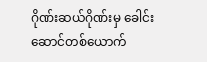ဂိုဏ်းဆယ်ဂိုဏ်းမှ ခေါင်းဆောင်တစ်ယောက်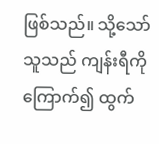ဖြစ်သည်။ သို့သော် သူသည် ကျန်းရီကိုကြောက်၍ ထွက်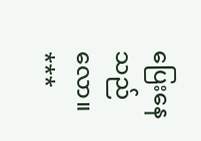ပြေးနေသည်လော။
***